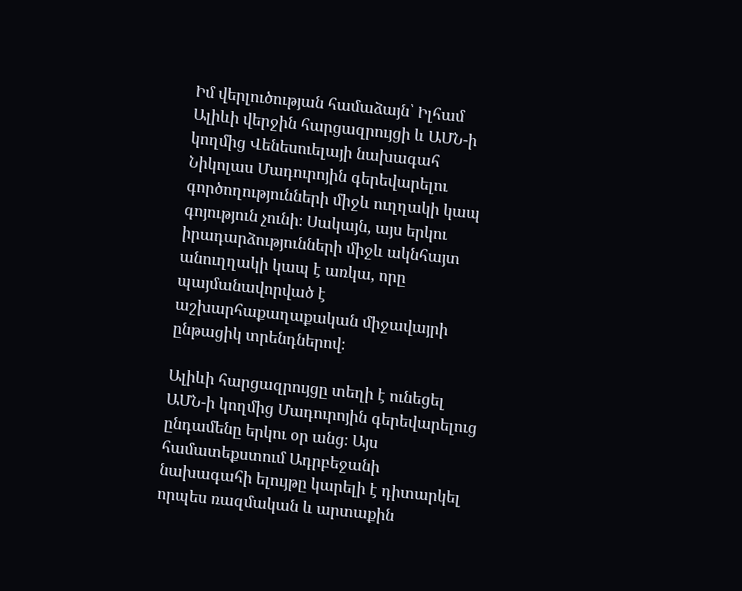Իմ վերլուծության համաձայն՝ Իլհամ Ալիևի վերջին հարցազրույցի և ԱՄՆ-ի կողմից Վենեսուելայի նախագահ Նիկոլաս Մադուրոյին գերեվարելու գործողությունների միջև ուղղակի կապ գոյություն չունի։ Սակայն, այս երկու իրադարձությունների միջև ակնհայտ անուղղակի կապ է առկա, որը պայմանավորված է աշխարհաքաղաքական միջավայրի ընթացիկ տրենդներով։

Ալիևի հարցազրույցը տեղի է ունեցել ԱՄՆ-ի կողմից Մադուրոյին գերեվարելուց ընդամենը երկու օր անց։ Այս համատեքստում Ադրբեջանի նախագահի ելույթը կարելի է դիտարկել որպես ռազմական և արտաքին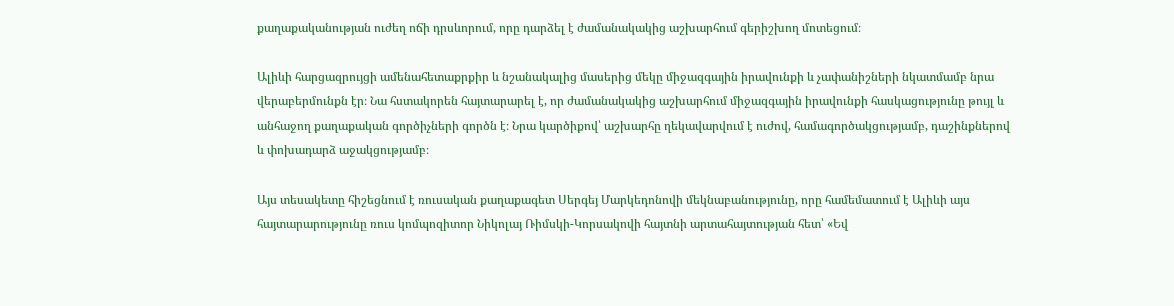քաղաքականության ուժեղ ոճի դրսևորում, որը դարձել է ժամանակակից աշխարհում գերիշխող մոտեցում։

Ալիևի հարցազրույցի ամենահետաքրքիր և նշանակալից մասերից մեկը միջազգային իրավունքի և չափանիշների նկատմամբ նրա վերաբերմունքն էր։ Նա հստակորեն հայտարարել է, որ ժամանակակից աշխարհում միջազգային իրավունքի հասկացությունը թույլ և անհաջող քաղաքական գործիչների գործն է։ Նրա կարծիքով՝ աշխարհը ղեկավարվում է ուժով, համագործակցությամբ, դաշինքներով և փոխադարձ աջակցությամբ։

Այս տեսակետը հիշեցնում է ռուսական քաղաքագետ Սերգեյ Մարկեդոնովի մեկնաբանությունը, որը համեմատում է Ալիևի այս հայտարարությունը ռուս կոմպոզիտոր Նիկոլայ Ռիմսկի-Կորսակովի հայտնի արտահայտության հետ՝ «Եվ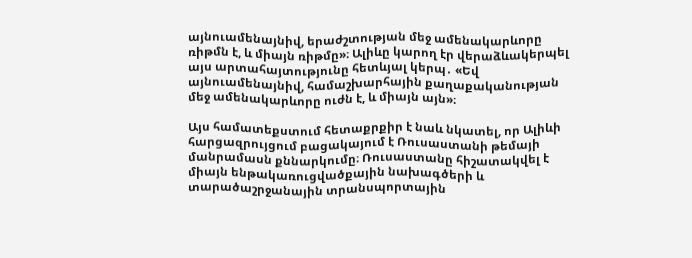այնուամենայնիվ, երաժշտության մեջ ամենակարևորը ռիթմն է, և միայն ռիթմը»։ Ալիևը կարող էր վերաձևակերպել այս արտահայտությունը հետևյալ կերպ․ «Եվ այնուամենայնիվ, համաշխարհային քաղաքականության մեջ ամենակարևորը ուժն է, և միայն այն»։

Այս համատեքստում հետաքրքիր է նաև նկատել, որ Ալիևի հարցազրույցում բացակայում է Ռուսաստանի թեմայի մանրամասն քննարկումը։ Ռուսաստանը հիշատակվել է միայն ենթակառուցվածքային նախագծերի և տարածաշրջանային տրանսպորտային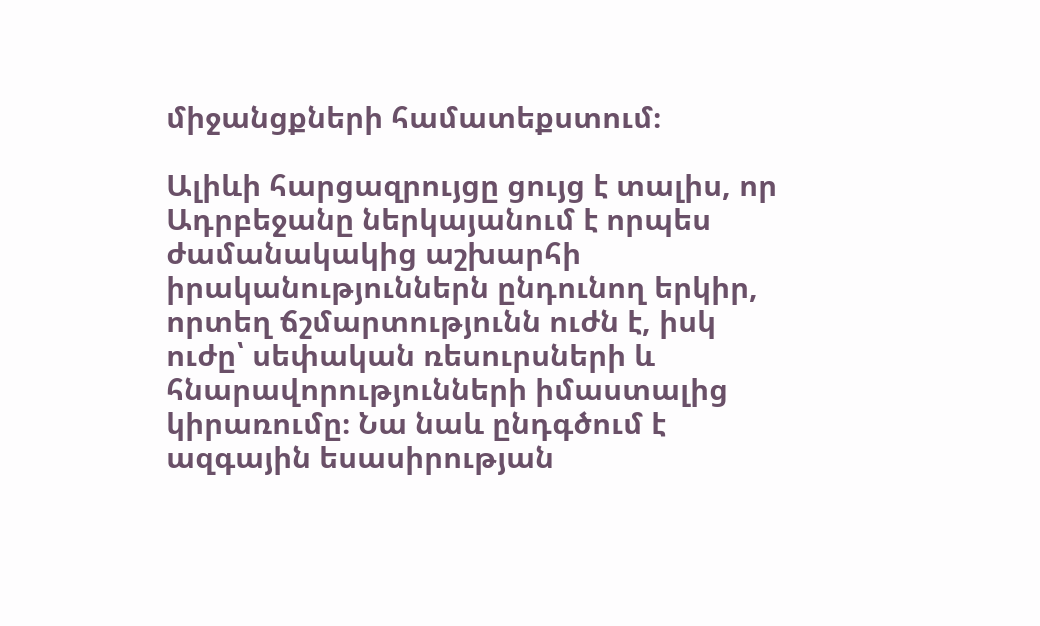միջանցքների համատեքստում։

Ալիևի հարցազրույցը ցույց է տալիս, որ Ադրբեջանը ներկայանում է որպես ժամանակակից աշխարհի իրականություններն ընդունող երկիր, որտեղ ճշմարտությունն ուժն է, իսկ ուժը՝ սեփական ռեսուրսների և հնարավորությունների իմաստալից կիրառումը։ Նա նաև ընդգծում է ազգային եսասիրության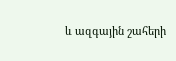և ազգային շահերի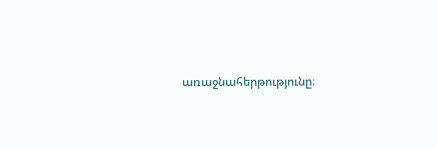առաջնահերթությունը։